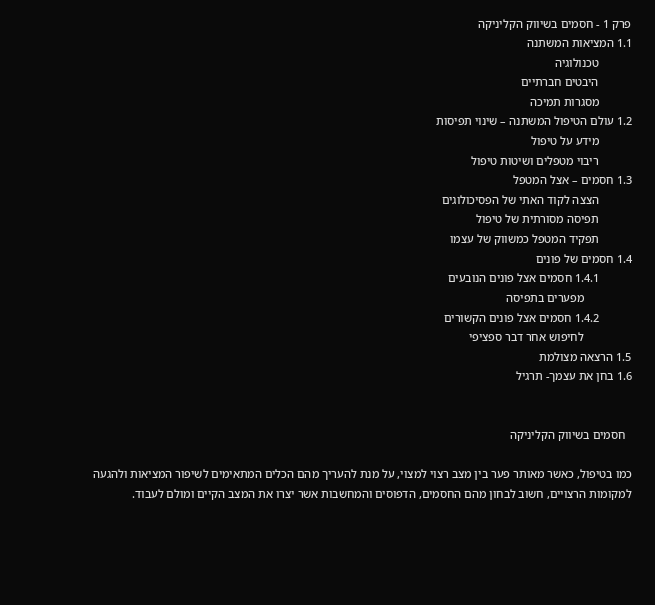פרק 1 - חסמים בשיווק הקליניקה
1.1 המציאות המשתנה
           טכנולוגיה
           היבטים חברתיים
           מסגרות תמיכה
1.2 עולם הטיפול המשתנה – שינוי תפיסות
           מידע על טיפול
           ריבוי מטפלים ושיטות טיפול
1.3 חסמים – אצל המטפל
           הצצה לקוד האתי של הפסיכולוגים
           תפיסה מסורתית של טיפול
           תפקיד המטפל כמשווק של עצמו
1.4 חסמים של פונים
           1.4.1 חסמים אצל פונים הנובעים
                מפערים בתפיסה
           1.4.2 חסמים אצל פונים הקשורים
                לחיפוש אחר דבר ספציפי
1.5 הרצאה מצולמת
1.6 בחן את עצמך- תרגיל


  חסמים בשיווק הקליניקה

כמו בטיפול, כאשר מאותר פער בין מצב רצוי למצוי, על מנת להעריך מהם הכלים המתאימים לשיפור המציאות ולהגעה למקומות הרצויים, חשוב לבחון מהם החסמים, הדפוסים והמחשבות אשר יצרו את המצב הקיים ומולם לעבוד.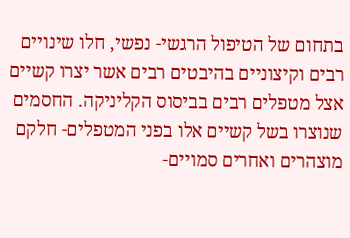בתחום של הטיפול הרגשי- נפשי, חלו שינויים רבים וקיצוניים בהיבטים רבים אשר יצרו קשיים אצל מטפלים רבים בביסוס הקליניקה. החסמים שנוצרו בשל קשיים אלו בפני המטפלים- חלקם מוצהרים ואחרים סמויים-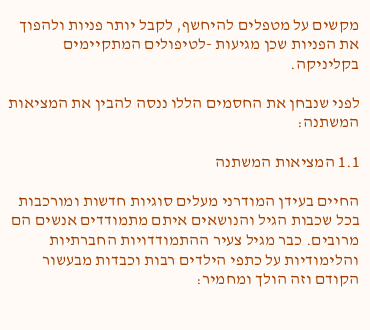מקשים על מטפלים להיחשף, לקבל יותר פניות ולהפוך את הפניות שכן מגיעות -לטיפולים המתקיימים בקליניקה.

לפני שנבחן את החסמים הללו ננסה להבין את המציאות המשתנה:

1.1 המציאות המשתנה

החיים בעידן המודרני מעלים סוגיות חדשות ומורכבות בכל שכבות הגיל והנושאים איתם מתמודדים אנשים הם מרובים. כבר מגיל צעיר ההתמודדויות החברתיות והלימודיות על כתפי הילדים רבות וכבדות מבעשור הקודם וזה הולך ומחמיר: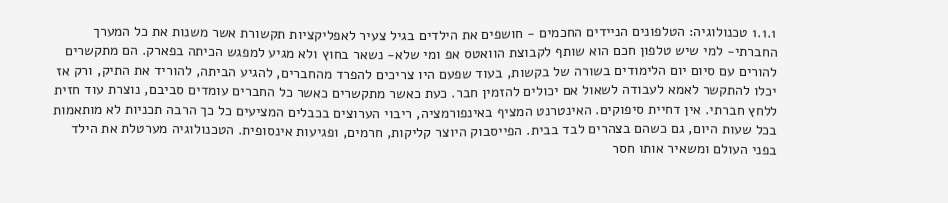1.1.1 טכנולוגיה: הטלפונים הניידים החכמים - חושפים את הילדים בגיל צעיר לאפליקציות תקשורת אשר משנות את כל המערך החברתי- למי שיש טלפון חכם הוא שותף לקבוצת הוואטס אפ ומי שלא- נשאר בחוץ ולא מגיע למפגש הכיתה בפארק. הם מתקשרים להורים עם סיום יום הלימודים בשורה של בקשות, בעוד שפעם היו צריכים להפרד מהחברים, להגיע הביתה, להוריד את התיק, ורק אז יכלו להתקשר לאמא לעבודה לשאול אם יכולים להזמין חבר. כעת כאשר מתקשרים כאשר כל החברים עומדים סביבם, נוצרת עוד חזית ללחץ חברתי. אין דחיית סיפוקים. האינטרנט המציף באינפורמציה, ריבוי הערוצים בכבלים המציעים כל כך הרבה תכניות לא מותאמות בכל שעות היום, גם כשהם בצהרים לבד בבית. הפייסבוק היוצר קליקות, חרמים, ופגיעות אינסופית. הטכנולוגיה מערטלת את הילד בפני העולם ומשאיר אותו חסר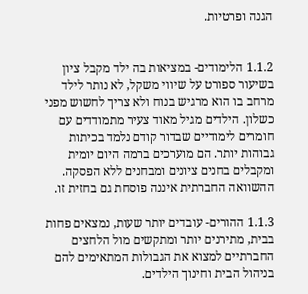הגנה ופרטיות.


1.1.2 הלימודים- במציאות בה ילד מקבל ציון בשיעור ספורט על שיווי משקל, לא נותר לילד מרחב בו הוא מרגיש בנוח ולא צריך לחשוש מפני כשלון. הילדים מגיל מאוד צעיר מתמודדים עם חומרים לימודיים שבדור קודם נלמד בכיתות גבוהות יותר. הם מוערכים ברמה היום יומית ומקבלים בחנים ציונים ומבחנים ללא הפסקה. ההשוואה החברתית איננה פוסחת גם בחזית זו.

1.1.3 ההורים- עובדים יותר שעות, נמצאים פחות בבית, מתירנים יותר ומתקשים מול הלחצים החברתיים למצוא את הגבולות המתאימים להם בניהול הבית וחינוך הילדים.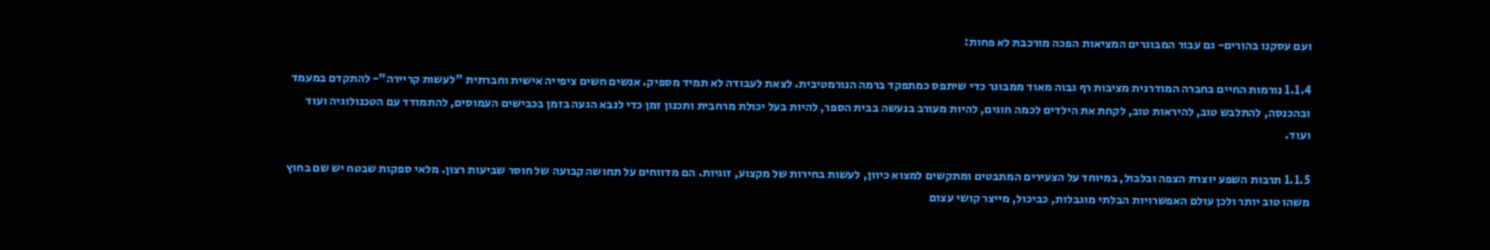ועם עסקנו בהורים- גם עבור המבוגרים המציאות הפכה מורכבת לא פחות:

1.1.4 נורמות החיים בחברה המודרנית מציבות רף גבוה מאוד ממבוגר כדי שיתפס כמתפקד ברמה הנורמטיבית. לצאת לעבודה לא תמיד מספיק. אנשים חשים ציפייה אישית וחברתית "לעשות קריירה"- להתקדם במעמד ובהכנסה, להתלבש טוב, להיראות טוב, לקחת את הילדים לכמה חוגים, להיות מעורב בנעשה בבית הספר, להיות בעל יכולת מרחבית ותכנון זמן כדי לנבא הגעה בזמן בכבישים העמוסים, להתמודד עם הטכנולוגיה ועוד ועוד.

1.1.5 תרבות השפע יוצרת הצפה ובלבול, במיוחד על הצעירים המתבטים ומתקשים למצוא כיוון, לעשות בחירות של מקצוע, זוגיות. הם מדווחים על תחושה קבועה של חוסר שביעות רצון. מלאי ספקות שבטח יש שם בחוץ משהו טוב יותר ולכן עולם האפשרויות הבלתי מוגבלות, כביכול, מייצר קושי עצום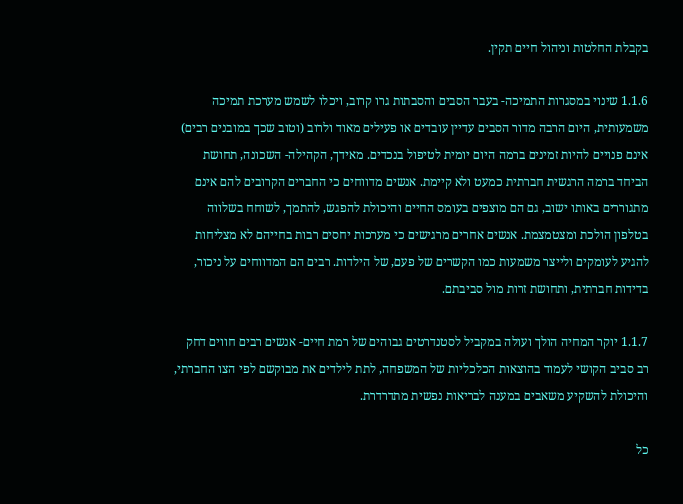בקבלת החלטות וניהול חיים תקין.

1.1.6 שינוי במסגרות התמיכה- בעבר הסבים והסבתות גרו קרוב, ויכלו לשמש מערכת תמיכה משמעותית, היום הרבה מדור הסבים עדיין עובדים או פעילים מאוד ולרוב (וטוב שכך במובנים רבים) אינם פנויים להיות זמינים ברמה היום יומית לטיפול בנכדים. מאידך, הקהילה- השכונה, תחושת הביחד ברמה הרגשית חברתית כמעט ולא קיימת. אנשים מדווחים כי החברים הקרובים להם אינם מתגוררים באותו ישוב, גם הם מוצפים בעומס החיים והיכולת להפגש, להתמך, לשוחח בשלווה בטלפון הולכת ומצטמצמת. אנשים אחרים מרגישים כי מערכות יחסים רבות בחייהם לא מצליחות להגיע לעומקים ולייצר משמעות כמו הקשרים של פעם, של הילדות. רבים הם המדווחים על ניכור, בדידות חברתית, ותחושת זרות מול סביבתם.

1.1.7 יוקר המחיה הולך ועולה במקביל לסטנדרטים גבוהים של רמת חיים- אנשים רבים חווים דחק רב סביב הקושי לעמוד בהוצאות הכלכליות של המשפחה, לתת לילדים את מבוקשם לפי הצו החברתי, והיכולת להשקיע משאבים במענה לבריאות נפשית מתדרדרת.

כל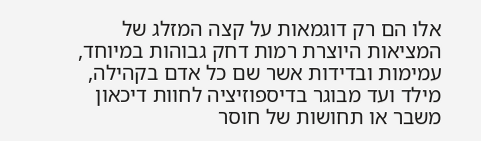אלו הם רק דוגמאות על קצה המזלג של המציאות היוצרת רמות דחק גבוהות במיוחד, עמימות ובדידות אשר שם כל אדם בקהילה, מילד ועד מבוגר בדיספוזיציה לחוות דיכאון משבר או תחושות של חוסר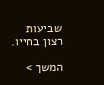שביעות רצון בחייו.

המשך >